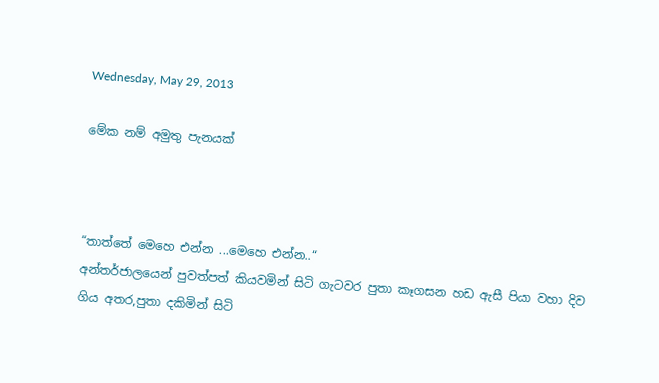Wednesday, May 29, 2013

මේක නම් අමුතු පැනයක්



“තාත්තේ මෙහෙ එන්න ...මෙහෙ එන්න..“
අන්තර්ජාලයෙන් පුවත්පත් කියවමින් සිටි ගැටවර පුතා කෑගසන හඩ ඇසී පියා වහා දිව ගිය අතර,පුතා දකිමින් සිටි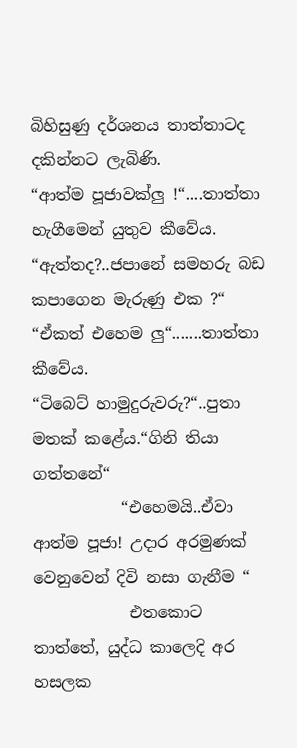බිහිසුණු දර්ශනය තාත්තාටද දකින්නට ලැබිණි.
“ආත්ම පූජාවක්ලු !“....තාත්තා හැගීමෙන් යුතුව කීවේය.
“ඇත්තද?..ජපානේ සමහරු බඩ කපාගෙන මැරුණු එක ?“
“ඒකත් එහෙම ලු“.......තාත්තා කීවේය.
“ටිබෙට් හාමුදුරුවරු?“..පුතා මතක් කළේය.“ගිනි තියා ගත්තනේ“
           “එහෙමයි..ඒවා ආත්ම පූජා! උදාර අරමුණක් වෙනුවෙන් දිවි නසා ගැනීම “
            එතකොට තාත්තේ, යුද්ධ කාලෙදි අර හසලක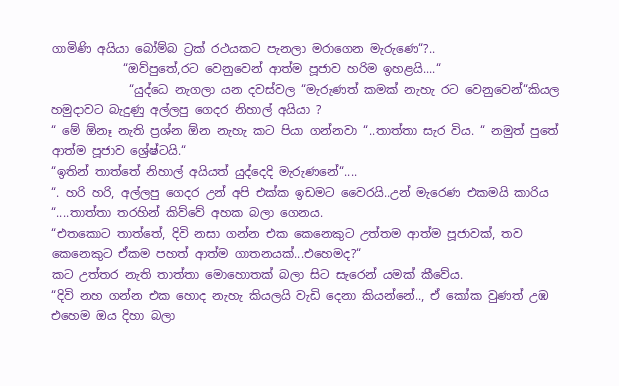ගාමිණි අයියා බෝම්බ ට්‍රක් රථයකට පැනලා මරාගෙන මැරුණෙ“?..
            “ඔව්පුතේ,රට වෙනුවෙන් ආත්ම පූජාව හරිම ඉහළයි....“
             “යුද්ධෙ නැගලා යන දවස්වල “මැරුණත් කමක් නැහැ රට වෙනුවෙන්“කියල හමුදාවට බැදුණු අල්ලපු ගෙදර නිහාල් අයියා ?
“ මේ ඕනෑ නැති ප්‍රශ්න ඕන නැහැ කට පියා ගන්නවා “..තාත්තා සැර විය. “ නමුත් පුතේ ආත්ම පූජාව ශ්‍රේෂ්ටයි.“
“ඉතින් තාත්තේ නිහාල් අයියත් යුද්දෙදි මැරුණනේ“....
“. හරි හරි, අල්ලපු ගෙදර උන් අපි එක්ක ඉඩමට වෛරයි..උන් මැරෙණ එකමයි කාරිය “....තාත්තා තරහින් කිව්වේ අහක බලා ගෙනය.
“එතකොට තාත්තේ, දිවි නසා ගන්න එක කෙනෙකුට උත්තම ආත්ම පූජාවක්, තව කෙනෙකුට ඒකම පහත් ආත්ම ගාතනයක්...එහෙමද?“
කට උත්තර නැති තාත්තා මොහොතක් බලා සිට සැරෙන් යමක් කීවේය.
“දිවි නහ ගන්න එක හොද නැහැ කියලයි වැඩි දෙනා කියන්නේ.., ඒ කෝක වුණත් උඹ එහෙම ඔය දිහා බලා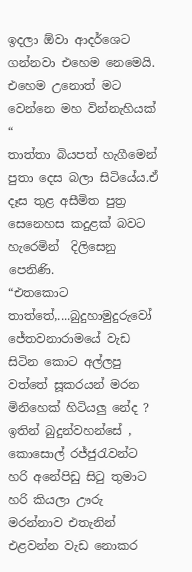ඉදලා ඕවා ආදර්ශෙට ගන්නවා එහෙම නෙමෙයි. එහෙම උනොත් මට වෙන්නෙ මහ වින්නැහියක් “
තාත්තා බියපත් හැගීමෙන් පුතා දෙස බලා සිටියේය.ඒ දෑස තුළ අසීමිත පුත්‍ර සෙනෙහස කදුළක් බවට හැරෙමින්  දිලිසෙනු පෙනිණි.
“එතකොට තාත්තේ,....බුදුහාමුදුරුවෝ ජේතවනාරාමයේ වැඩ සිටින කොට අල්ලපු වත්තේ සූකරයන් මරන මිනිහෙක් හිටියලු නේද ? ඉතින් බුදුන්වහන්සේ , කොසොල් රජ්ජුරැවන්ට හරි අනේපිඩු සිටු තුමාට හරි කියලා ඌරු මරන්නාව එතැනින් එළවන්න වැඩ නොකර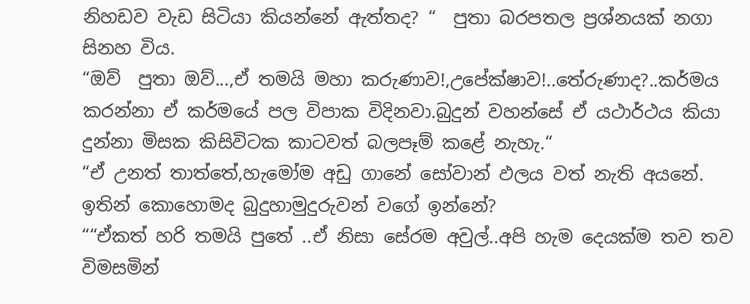නිහඩව වැඩ සිටියා කියන්නේ ඇත්තද? “  පුතා බරපතල ප්‍රශ්නයක් නගා සිනහ විය.
“ඔව්  පුතා ඔව්...,ඒ තමයි මහා කරුණාව!,උපේක්ෂාව!..තේරුණාද?..කර්මය කරන්නා ඒ කර්මයේ පල විපාක විදිනවා.බුදුන් වහන්සේ ඒ යථාර්ථය කියා දුන්නා මිසක කිසිවිටක කාටවත් බලපෑම් කළේ නැහැ.“
“ඒ උනත් තාත්තේ,හැමෝම අඩු ගානේ සෝවාන් ඵලය වත් නැති අයනේ. ඉතින් කොහොමද බුදුහාමුදුරුවන් වගේ ඉන්නේ?
““ඒකත් හරි තමයි පුතේ ..ඒ නිසා සේරම අවුල්..අපි හැම දෙයක්ම තව තව විමසමින්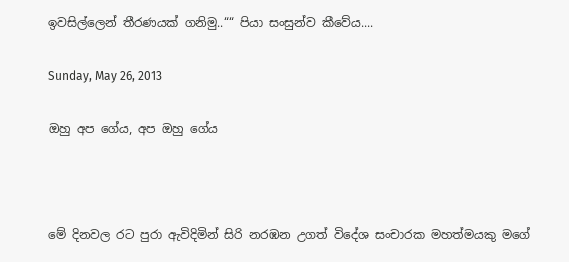ඉවසිල්ලෙන් තීරණයක් ගනිමු..““ පියා සංසුන්ව කීවේය....

Sunday, May 26, 2013

ඔහු අප ගේය, අප ඔහු ගේය



මේ දිනවල රට පුරා ඇවිදිමින් සිරි නරඹන උගත් විදේශ සංචාරක මහත්මයකු මගේ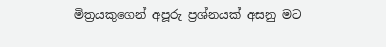මිත්‍රයකුගෙන් අපූරු ප්‍රශ්නයක් අසනු මට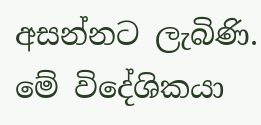අසන්නට ලැබිණි. මේ විදේශිකයා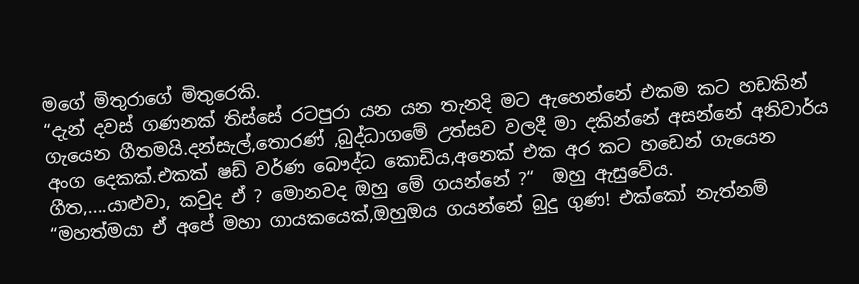මගේ මිතුරාගේ මිතුරෙකි.
“දැන් දවස් ගණනක් තිස්සේ රටපුරා යන යන තැනදි මට ඇහෙන්නේ එකම කට හඩකින් ගැයෙන ගීතමයි.දන්සැල්,තොරණ් ,බුද්ධාගමේ උත්සව වලදී මා දකින්නේ අසන්නේ අනිවාර්ය අංග දෙකක්.එකක් ෂඩ් වර්ණ බෞද්ධ කොඩිය,අනෙක් එක අර කට හඩෙන් ගැයෙන ගීත,....යාළුවා, කවුද ඒ ? මොනවද ඔහු මේ ගයන්නේ ?“  ඔහු ඇසුවේය.
“මහත්මයා ඒ අපේ මහා ගායකයෙක්,ඔහුඔය ගයන්නේ බුදු ගුණ! එක්කෝ නැත්නම්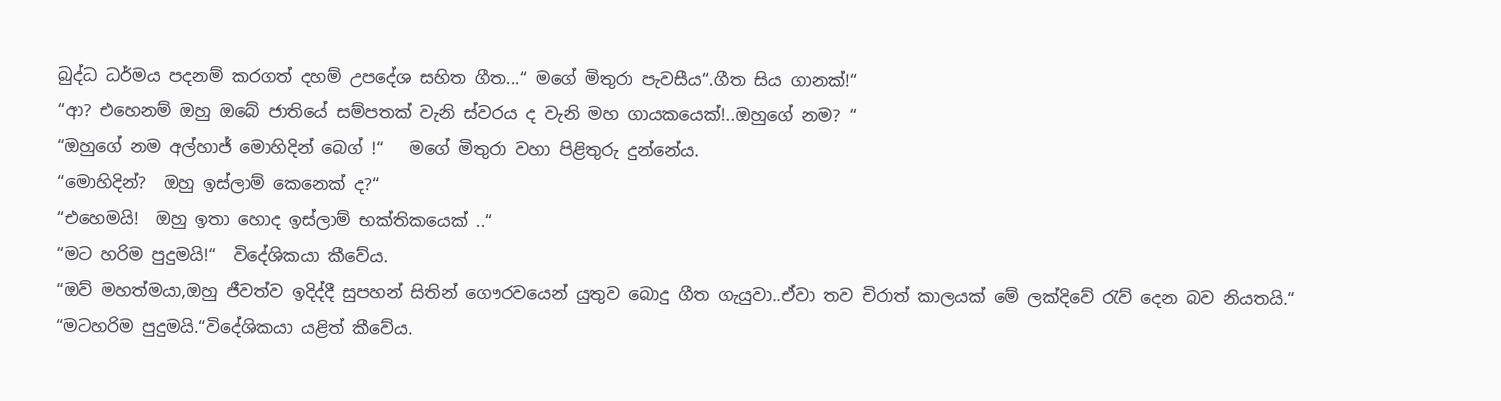බුද්ධ ධර්මය පදනම් කරගත් දහම් උපදේශ සහිත ගීත...“ මගේ මිතුරා පැවසීය“.ගීත සිය ගානක්!“
“ආ? එහෙනම් ඔහු ඔබේ ජාතියේ සම්පතක් වැනි ස්වරය ද වැනි මහ ගායකයෙක්!..ඔහුගේ නම? “
“ඔහුගේ නම අල්හාජ් මොහිදින් බෙග් !“   මගේ මිතුරා වහා පිළිතුරු දුන්නේය.
“මොහිදින්?  ඔහු ඉස්ලාම් කෙනෙක් ද?“
“එහෙමයි!  ඔහු ඉතා හොද ඉස්ලාම් භක්තිකයෙක් ..“
“මට හරිම පුදුමයි!“  විදේශිකයා කීවේය.
“ඔව් මහත්මයා,ඔහු ජීවත්ව ඉදිද්දී සුපහන් සිතින් ගෞරවයෙන් යුතුව බොදු ගීත ගැයුවා..ඒවා තව චිරාත් කාලයක් මේ ලක්දිවේ රැව් දෙන බව නියතයි.“
“මටහරිම පුදුමයි.“විදේශිකයා යළිත් කීවේය.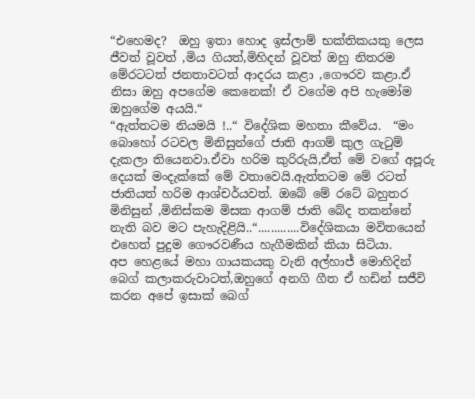“එහෙමද?  ඔහු ඉතා හොද ඉස්ලාම් භක්තිකයකු ලෙස ජීවත් වූවත් ,මිය ගියත්,මිහිදන් වූවත් ඔහු නිතරම මේරටටත් ජනතාවටත් ආදරය කළා ,ගෞරව කළා.ඒ නිසා ඔහු අපගේම කෙනෙක්! ඒ වගේම අපි හැමෝම ඔහුගේම අයයි.“
“ඇත්තටම නියමයි !..“ විදේශික මහතා කීවේය.  “මං බොහෝ රටවල මිනිසුන්ගේ ජාති ආගම් කුල ගැටුම් දැකලා තියෙනවා.ඒවා හරිම කුරිරුයි,ඒත් මේ වගේ අපූරු දෙයක් මංදැක්කේ මේ වතාවෙයි.ඇත්තටම මේ රටත් ජාතියත් හරිම ආශ්චර්යවත්. ඔබේ මේ රටේ බහුතර මිනිසුන් ,මිනිස්කම මිසක ආගම් ජාති බේද තකන්නේ නැති බව මට පැහැදිළියි..“.............විදේශිකයා මවිතයෙන් එහෙත් පුදුම ගෞරවණීය හැගීමකින් කියා සිටියා.
අප හෙළයේ මහා ගායකයකු වැනි අල්හාජ් මොහිදින් බෙග් කලාකරුවාටත්,ඔහුගේ අනගි ගීත ඒ හඩින් සජීවි කරන අපේ ඉසාක් බෙග්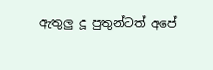ඇතුලු දූ පුතුන්ටත් අපේ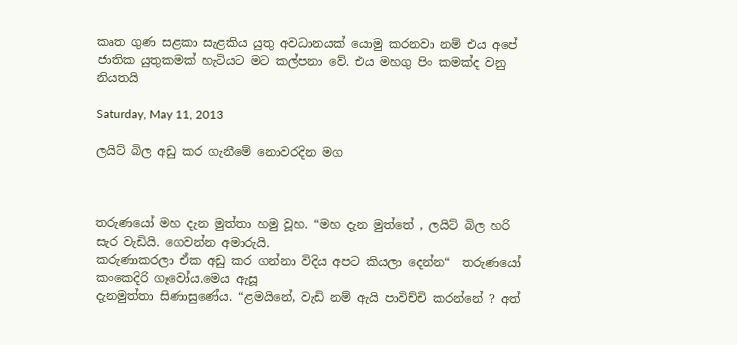කෘත ගුණ සළකා සැළකිය යුතු අවධානයක් යොමු කරනවා නම් එය අපේ ජාතික යුතුකමක් හැටියට මට කල්පනා වේ. එය මහගු පිං කමක්ද වනු නියතයි

Saturday, May 11, 2013

ලයිට් බිල අඩු කර ගැනීමේ නොවරදින මග



තරුණයෝ මහ දැන මුත්තා හමු වූහ. “මහ දැන මුත්තේ , ලයිට් බිල හරි සැර වැඩියි. ගෙවන්න අමාරුයි.
කරුණාකරලා ඒක අඩු කර ගන්නා විදිය අපට කියලා දෙන්න“  තරුණයෝ කංකෙදිරි ගෑවෝය.මෙය ඇසූ
දැනමුත්තා සිණාසුණේය. “ළමයිනේ, වැඩි නම් ඇයි පාවිච්චි කරන්නේ ? අත්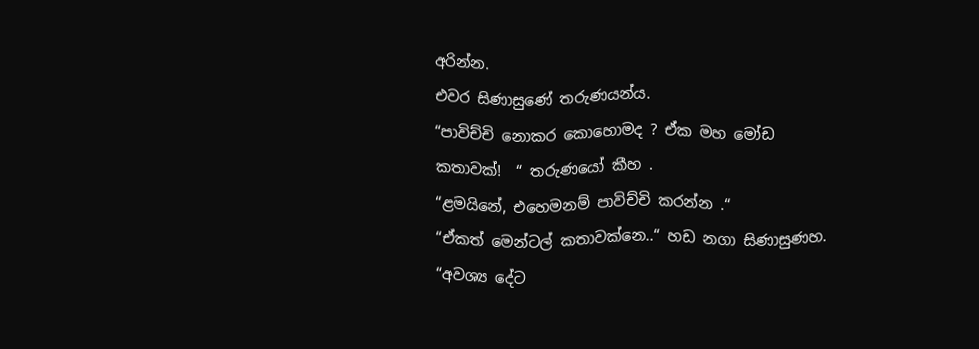අරින්න.
එවර සිණාසුණේ තරුණයන්ය.
“පාවිච්චි නොකර කොහොමද ? ඒක මහ මෝඩ කතාවක්!  “ තරුණයෝ කීහ .
“ළමයිනේ, එහෙමනම් පාවිච්චි කරන්න .“
“ඒකත් මෙන්ටල් කතාවක්නෙ..“ හඩ නගා සිණාසුණහ.
“අවශ්‍ය දේට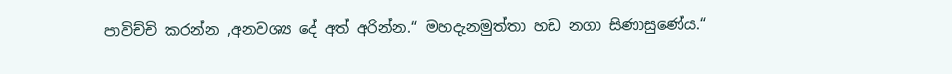පාවිච්චි කරන්න ,අනවශ්‍ය දේ අත් අරින්න.“ මහදැනමුත්තා හඩ නගා සිණාසුණේය.“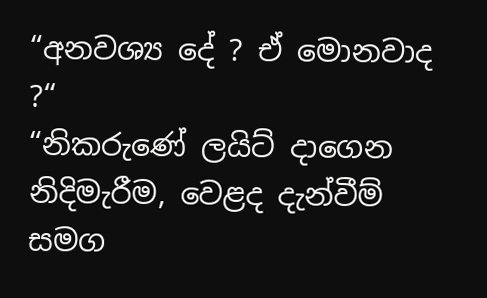“අනවශ්‍ය දේ ? ඒ මොනවාද ?“
“නිකරුණේ ලයිට් දාගෙන නිදිමැරීම, වෙළද දැන්වීම් සමග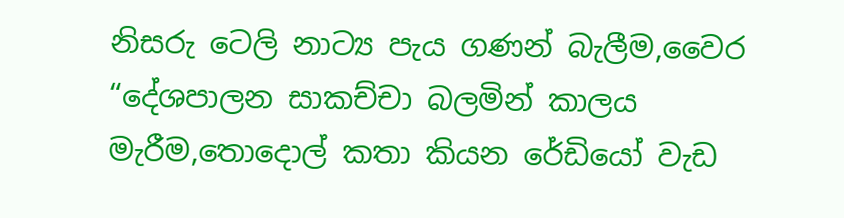නිසරු ටෙලි නාට්‍ය පැය ගණන් බැලීම,වෛර
“දේශපාලන සාකච්චා බලමින් කාලය මැරීම,තොදොල් කතා කියන රේඩියෝ වැඩ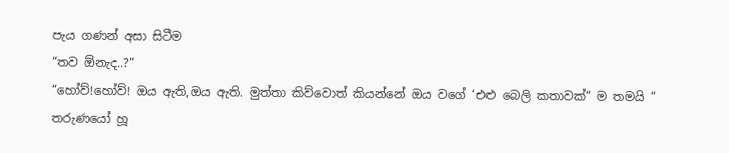පැය ගණන් අසා සිටීම
“තව ඕනැද..?“
“හෝව්!හෝව්! ඔය ඇති,ඔය ඇති. මුත්තා කිව්වොත් කියන්නේ ඔය වගේ ‘එළු බෙලි කතාවක්“ ම තමයි “
තරුණයෝ හූ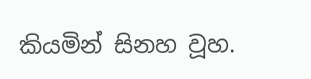කියමින් සිනහ වූහ.